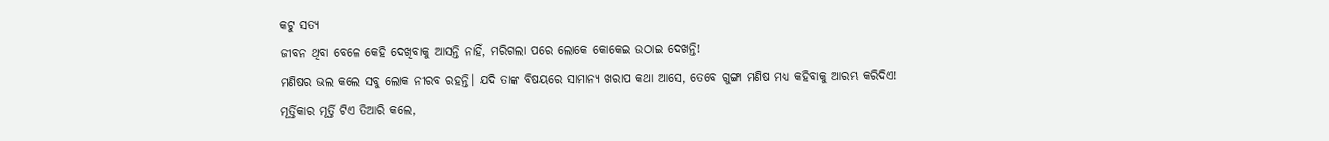କଟୁ ସତ୍ୟ
ଜୀବନ ଥିବା ବେଳେ କେହି ଦେଖିବାକୁ ଆସନ୍ତି ନାହିଁ, ମରିଗଲା ପରେ ଲୋକେ କୋକେଇ ଉଠାଇ ଦେଖନ୍ତି!
ମଣିଷର ଭଲ କଲେ ସବୁ ଲୋକ ନୀରବ ରହନ୍ତି। ଯଦି ତାଙ୍କ ବିଷୟରେ ସାମାନ୍ଯ ଖରାପ କଥା ଆସେ, ତେବେ ଗୁଙ୍ଗା ମଣିଷ ମଧ୍ୟ କହିବାକୁ ଆରମ୍ଭ କରିଦିଏ!
ମୂର୍ତ୍ତିକାର ମୂର୍ତ୍ତି ଟିଏ ତିଆରି କଲେ,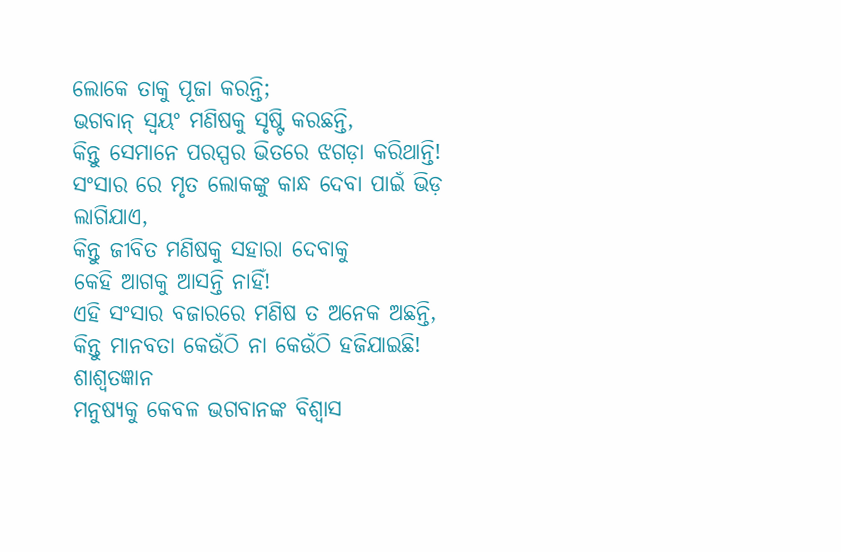ଲୋକେ ତାକୁ ପୂଜା କରନ୍ତି;
ଭଗବାନ୍ ସ୍ବୟଂ ମଣିଷକୁ ସୃଷ୍ଟି କରଛନ୍ତି,
କିନ୍ତୁ ସେମାନେ ପରସ୍ପର ଭିତରେ ଝଗଡ଼ା କରିଥାନ୍ତି!
ସଂସାର ରେ ମୃତ ଲୋକଙ୍କୁ କାନ୍ଧ ଦେବା ପାଇଁ ଭିଡ଼ ଲାଗିଯାଏ,
କିନ୍ତୁ ଜୀବିତ ମଣିଷକୁ ସହାରା ଦେବାକୁ
କେହି ଆଗକୁ ଆସନ୍ତି ନାହିଁ!
ଏହି ସଂସାର ବଜାରରେ ମଣିଷ ତ ଅନେକ ଅଛନ୍ତି, କିନ୍ତୁ ମାନବତା କେଉଁଠି ନା କେଉଁଠି ହଜିଯାଇଛି!
ଶାଶ୍ୱତଜ୍ଞାନ
ମନୁଷ୍ୟକୁ କେବଳ ଭଗବାନଙ୍କ ବିଶ୍ୱାସ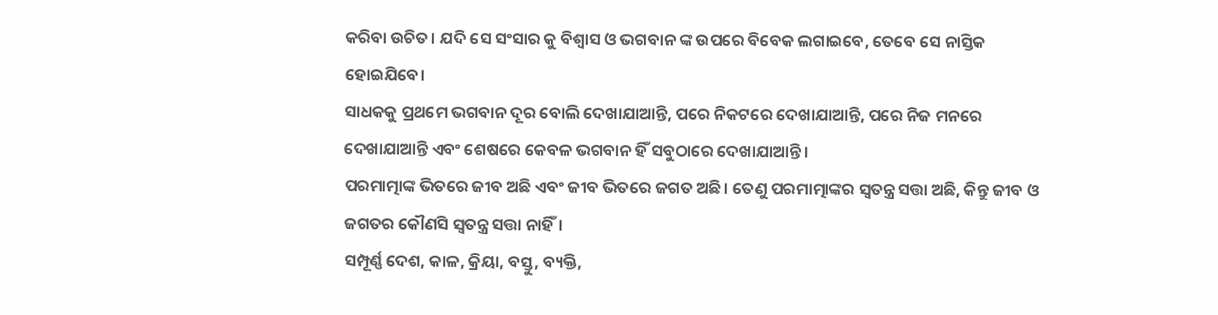କରିବା ଉଚିତ। ଯଦି ସେ ସଂସାର କୁ ବିଶ୍ୱାସ ଓ ଭଗବାନ ଙ୍କ ଉପରେ ବିବେକ ଲଗାଇବେ, ତେବେ ସେ ନାସ୍ତିକ ହୋଇଯିବେ।
ସାଧକକୁ ପ୍ରଥମେ ଭଗବାନ ଦୂର ବୋଲି ଦେଖାଯାଆନ୍ତି, ପରେ ନିକଟରେ ଦେଖାଯାଆନ୍ତି, ପରେ ନିଜ ମନରେ ଦେଖାଯାଆନ୍ତି ଏବଂ ଶେଷରେ କେବଳ ଭଗବାନ ହିଁ ସବୁଠାରେ ଦେଖାଯାଆନ୍ତି।
ପରମାତ୍ମାଙ୍କ ଭିତରେ ଜୀବ ଅଛି ଏବଂ ଜୀବ ଭିତରେ ଜଗତ ଅଛି। ତେଣୁ ପରମାତ୍ମାଙ୍କର ସ୍ୱତନ୍ତ୍ର ସତ୍ତା ଅଛି, କିନ୍ତୁ ଜୀବ ଓ ଜଗତର କୌଣସି ସ୍ୱତନ୍ତ୍ର ସତ୍ତା ନାହିଁ।
ସମ୍ପୂର୍ଣ୍ଣ ଦେଶ, କାଳ, କ୍ରିୟା, ବସ୍ତୁ, ବ୍ୟକ୍ତି,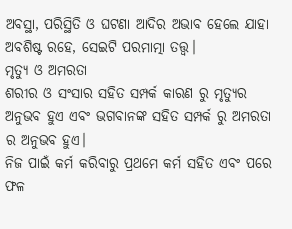ଅବସ୍ଥା, ପରିସ୍ଥିତି ଓ ଘଟଣା ଆଦିର ଅଭାବ ହେଲେ ଯାହା ଅବଶିଷ୍ଟ ରହେ, ସେଇଟି ପରମାତ୍ମା ତତ୍ତ୍ୱ।
ମୃତ୍ୟୁ ଓ ଅମରତା
ଶରୀର ଓ ସଂସାର ସହିତ ସମ୍ପର୍କ କାରଣ ରୁ ମୃତ୍ୟୁର ଅନୁଭବ ହୁଏ ଏବଂ ଭଗବାନଙ୍କ ସହିତ ସମ୍ପର୍କ ରୁ ଅମରତା ର ଅନୁଭବ ହୁଏ।
ନିଜ ପାଇଁ କର୍ମ କରିବାରୁ ପ୍ରଥମେ କର୍ମ ସହିତ ଏବଂ ପରେ ଫଳ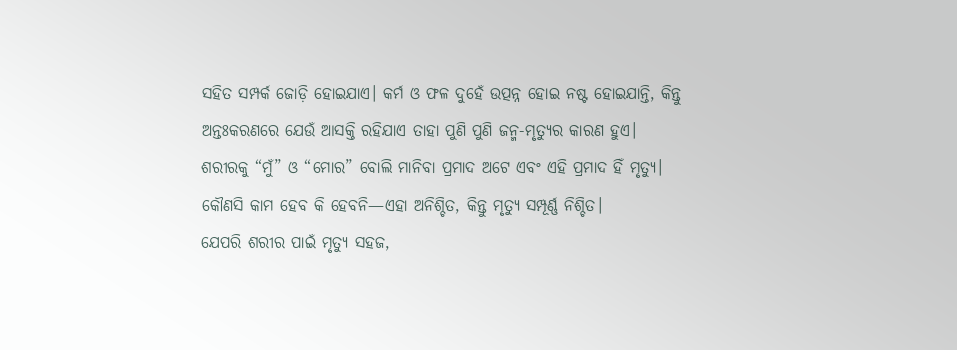ସହିତ ସମ୍ପର୍କ ଜୋଡ଼ି ହୋଇଯାଏ। କର୍ମ ଓ ଫଳ ଦୁହେଁ ଉତ୍ପନ୍ନ ହୋଇ ନଷ୍ଟ ହୋଇଯାନ୍ତି, କିନ୍ତୁ ଅନ୍ତଃକରଣରେ ଯେଉଁ ଆସକ୍ତି ରହିଯାଏ ତାହା ପୁଣି ପୁଣି ଜନ୍ମ-ମୃତ୍ୟୁର କାରଣ ହୁଏ।
ଶରୀରକୁ “ମୁଁ” ଓ “ମୋର” ବୋଲି ମାନିବା ପ୍ରମାଦ ଅଟେ ଏବଂ ଏହି ପ୍ରମାଦ ହିଁ ମୃତ୍ୟୁ।
କୌଣସି କାମ ହେବ କି ହେବନି—ଏହା ଅନିଶ୍ଚିତ, କିନ୍ତୁ ମୃତ୍ୟୁ ସମ୍ପୂର୍ଣ୍ଣ ନିଶ୍ଚିତ।
ଯେପରି ଶରୀର ପାଇଁ ମୃତ୍ୟୁ ସହଜ,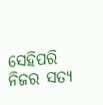ସେହିପରି ନିଜର ସତ୍ୟ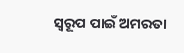ସ୍ୱରୂପ ପାଇଁ ଅମରତା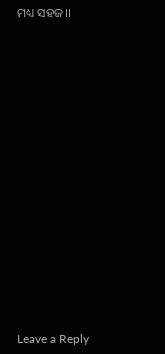ମଧ୍ୟ ସହଜ।।
















Leave a Reply